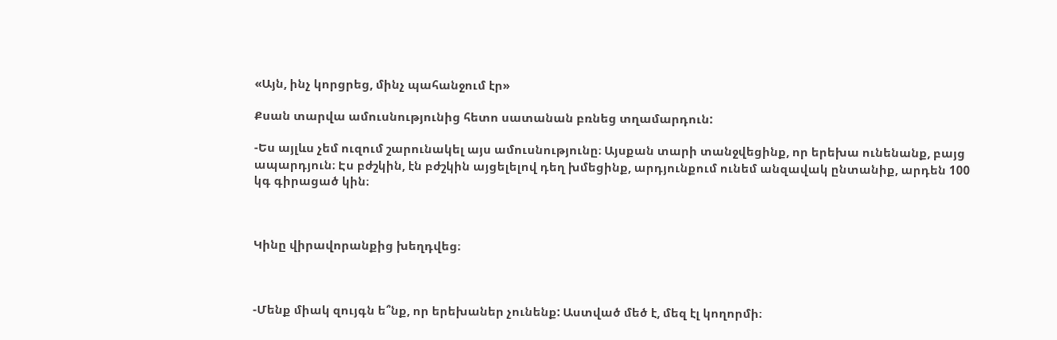«Այն, ինչ կորցրեց, մինչ պահանջում էր»

Քսան տարվա ամուսնությունից հետո սատանան բռնեց տղամարդուն:

-Ես այլևս չեմ ուզում շարունակել այս ամուսնությունը։ Այսքան տարի տանջվեցինք, որ երեխա ունենանք, բայց ապարդյուն։ Էս բժշկին, էն բժշկին այցելելով դեղ խմեցինք, արդյունքում ունեմ անզավակ ընտանիք, արդեն 100 կգ գիրացած կին։



Կինը վիրավորանքից խեղդվեց։



-Մենք միակ զույգն ե՞նք, որ երեխաներ չունենք: Աստված մեծ է, մեզ էլ կողորմի։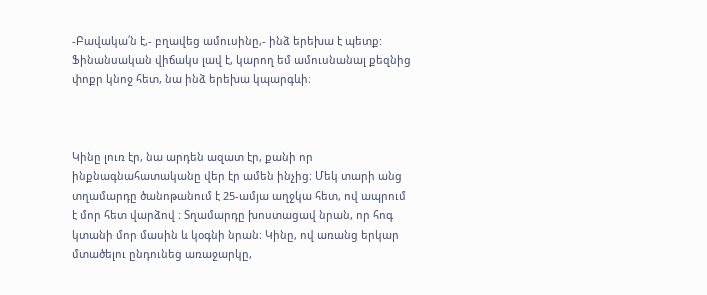-Բավակա՛ն է,- բղավեց ամուսինը,- ինձ երեխա է պետք: Ֆինանսական վիճակս լավ է, կարող եմ ամուսնանալ քեզնից փոքր կնոջ հետ, նա ինձ երեխա կպարգևի։



Կինը լուռ էր, նա արդեն ազատ էր, քանի որ ինքնագնահատականը վեր էր ամեն ինչից։ Մեկ տարի անց տղամարդը ծանոթանում է 25-ամյա աղջկա հետ, ով ապրում է մոր հետ վարձով ։ Տղամարդը խոստացավ նրան, որ հոգ կտանի մոր մասին և կօգնի նրան։ Կինը, ով առանց երկար մտածելու ընդունեց առաջարկը,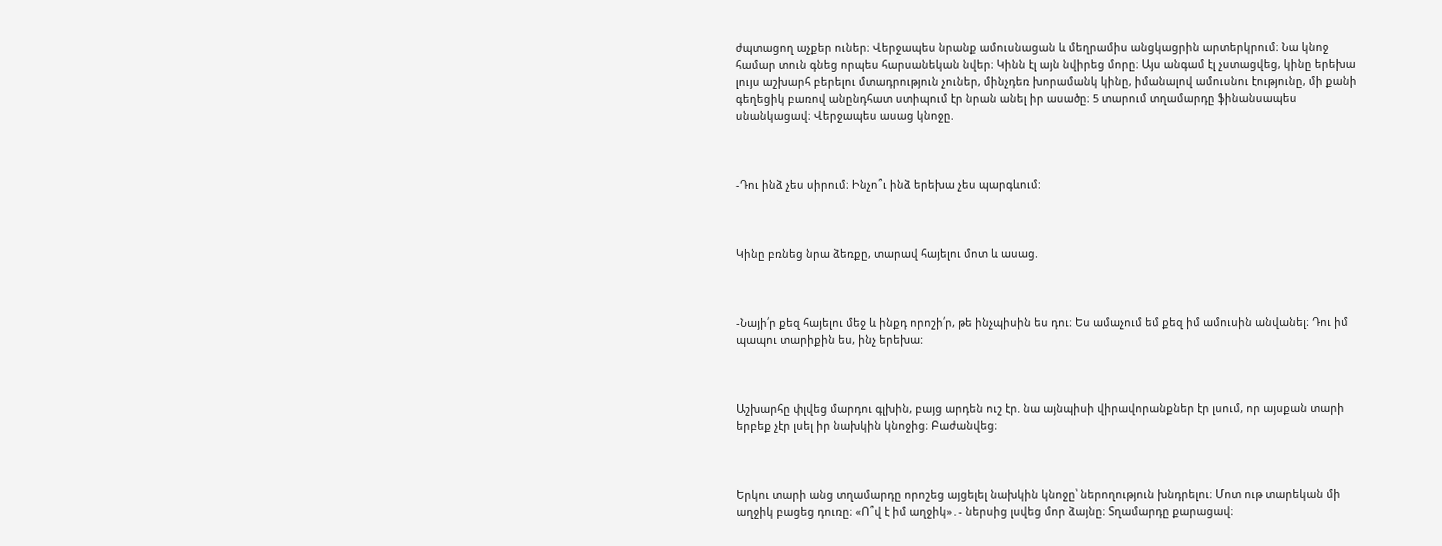ժպտացող աչքեր ուներ։ Վերջապես նրանք ամուսնացան և մեղրամիս անցկացրին արտերկրում։ Նա կնոջ համար տուն գնեց որպես հարսանեկան նվեր։ Կինն էլ այն նվիրեց մորը։ Այս անգամ էլ չստացվեց, կինը երեխա լույս աշխարհ բերելու մտադրություն չուներ, մինչդեռ խորամանկ կինը, իմանալով ամուսնու էությունը, մի քանի գեղեցիկ բառով անընդհատ ստիպում էր նրան անել իր ասածը։ 5 տարում տղամարդը ֆինանսապես սնանկացավ։ Վերջապես ասաց կնոջը.



-Դու ինձ չես սիրում։ Ինչո՞ւ ինձ երեխա չես պարգևում:



Կինը բռնեց նրա ձեռքը, տարավ հայելու մոտ և ասաց.



-Նայի՛ր քեզ հայելու մեջ և ինքդ որոշի՛ր, թե ինչպիսին ես դու։ Ես ամաչում եմ քեզ իմ ամուսին անվանել։ Դու իմ պապու տարիքին ես, ինչ երեխա:



Աշխարհը փլվեց մարդու գլխին, բայց արդեն ուշ էր. նա այնպիսի վիրավորանքներ էր լսում, որ այսքան տարի երբեք չէր լսել իր նախկին կնոջից։ Բաժանվեց։



Երկու տարի անց տղամարդը որոշեց այցելել նախկին կնոջը՝ ներողություն խնդրելու։ Մոտ ութ տարեկան մի աղջիկ բացեց դուռը։ «Ո՞վ է իմ աղջիկ»․- ներսից լսվեց մոր ձայնը։ Տղամարդը քարացավ։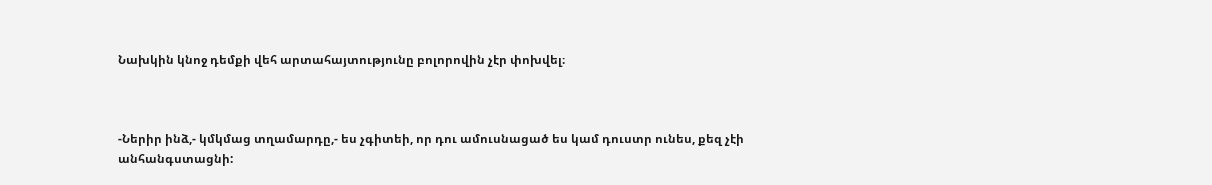Նախկին կնոջ դեմքի վեհ արտահայտությունը բոլորովին չէր փոխվել։



-Ներիր ինձ,- կմկմաց տղամարդը,- ես չգիտեի, որ դու ամուսնացած ես կամ դուստր ունես, քեզ չէի անհանգստացնի: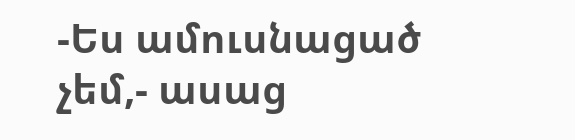-Ես ամուսնացած չեմ,- ասաց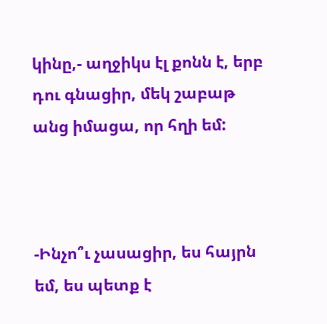կինը,- աղջիկս էլ քոնն է, երբ դու գնացիր, մեկ շաբաթ անց իմացա, որ հղի եմ:



-Ինչո՞ւ չասացիր, ես հայրն եմ, ես պետք է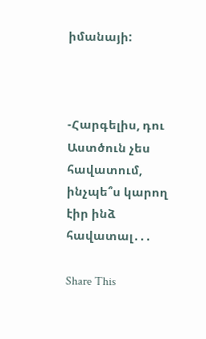իմանայի:



-Հարգելիս, դու Աստծուն չես հավատում, ինչպե՞ս կարող էիր ինձ հավատալ․․․

Share This